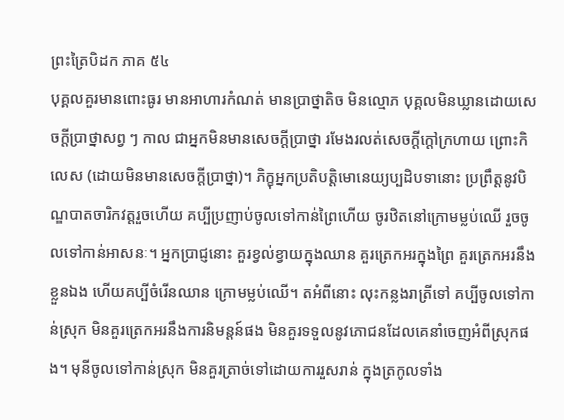ព្រះត្រៃបិដក ភាគ ៥៤
បុគ្គលគួរមានពោះធូរ មានអាហារកំណត់ មានប្រាថ្នាតិច មិនល្មោភ បុគ្គលមិនឃ្លានដោយសេចក្តីប្រាថ្នាសព្វ ៗ កាល ជាអ្នកមិនមានសេចក្តីប្រាថ្នា រមែងរលត់សេចក្តីក្តៅក្រហាយ ព្រោះកិលេស (ដោយមិនមានសេចក្តីប្រាថ្នា)។ ភិក្ខុអ្នកប្រតិបត្តិមោនេយ្យប្បដិបទានោះ ប្រព្រឹត្តនូវបិណ្ឌបាតចារិកវត្តរួចហើយ គប្បីប្រញាប់ចូលទៅកាន់ព្រៃហើយ ចូរឋិតនៅក្រោមម្លប់ឈើ រួចចូលទៅកាន់អាសនៈ។ អ្នកប្រាជ្ញនោះ គួរខ្វល់ខ្វាយក្នុងឈាន គួរត្រេកអរក្នុងព្រៃ គួរត្រេកអរនឹងខ្លួនឯង ហើយគប្បីចំរើនឈាន ក្រោមម្លប់ឈើ។ តអំពីនោះ លុះកន្លងរាត្រីទៅ គប្បីចូលទៅកាន់ស្រុក មិនគួរត្រេកអរនឹងការនិមន្តន៍ផង មិនគួរទទួលនូវភោជនដែលគេនាំចេញអំពីស្រុកផង។ មុនីចូលទៅកាន់ស្រុក មិនគួរត្រាច់ទៅដោយការរួសរាន់ ក្នុងត្រកូលទាំង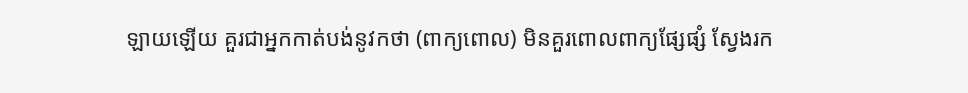ឡាយឡើយ គួរជាអ្នកកាត់បង់នូវកថា (ពាក្យពោល) មិនគួរពោលពាក្យផ្សែផ្សំ ស្វែងរក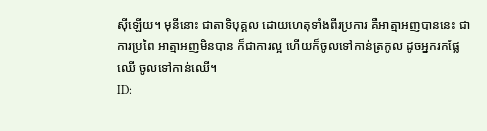ស៊ីឡើយ។ មុនីនោះ ជាតាទិបុគ្គល ដោយហេតុទាំងពីរប្រការ គឺអាត្មាអញបាននេះ ជាការប្រពៃ អាត្មាអញមិនបាន ក៏ជាការល្អ ហើយក៏ចូលទៅកាន់ត្រកូល ដូចអ្នករកផ្លែឈើ ចូលទៅកាន់ឈើ។
ID: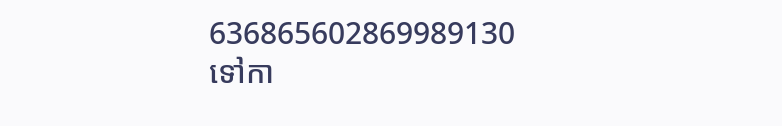636865602869989130
ទៅកា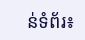ន់ទំព័រ៖